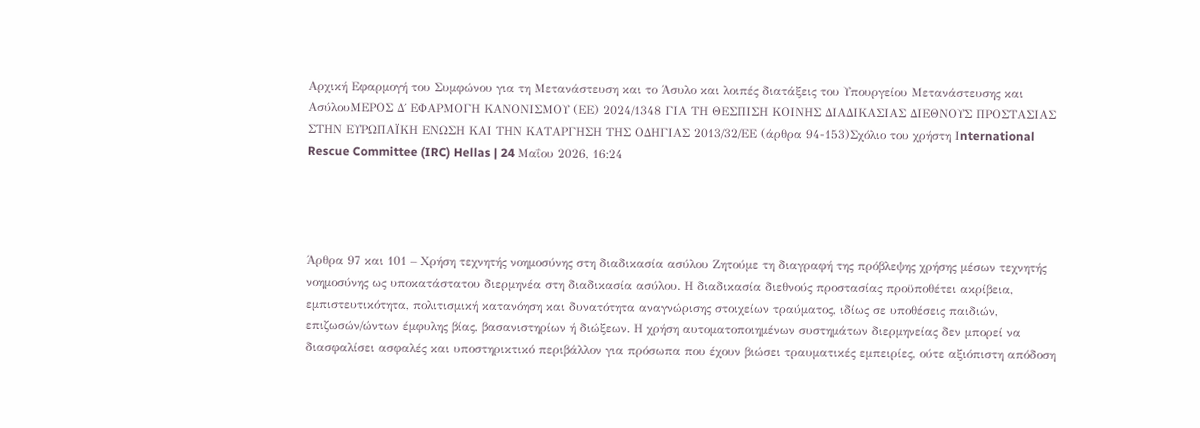Αρχική Εφαρμογή του Συμφώνου για τη Μετανάστευση και το Άσυλο και λοιπές διατάξεις του Υπουργείου Μετανάστευσης και ΑσύλουΜΕΡΟΣ Δ΄ ΕΦΑΡΜΟΓΗ ΚΑΝΟΝΙΣΜΟΥ (ΕΕ) 2024/1348 ΓΙΑ ΤΗ ΘΕΣΠΙΣΗ ΚΟΙΝΗΣ ΔΙΑΔΙΚΑΣΙΑΣ ΔΙΕΘΝΟΥΣ ΠΡΟΣΤΑΣΙΑΣ ΣΤΗΝ ΕΥΡΩΠΑΪΚΗ ΕΝΩΣΗ ΚΑΙ ΤΗΝ ΚΑΤΑΡΓΗΣΗ ΤΗΣ ΟΔΗΓΙΑΣ 2013/32/ΕΕ (άρθρα 94-153)Σχόλιο του χρήστη Ιnternational Rescue Committee (IRC) Hellas | 24 Μαΐου 2026, 16:24




Άρθρα 97 και 101 – Χρήση τεχνητής νοημοσύνης στη διαδικασία ασύλου Ζητούμε τη διαγραφή της πρόβλεψης χρήσης μέσων τεχνητής νοημοσύνης ως υποκατάστατου διερμηνέα στη διαδικασία ασύλου. Η διαδικασία διεθνούς προστασίας προϋποθέτει ακρίβεια, εμπιστευτικότητα, πολιτισμική κατανόηση και δυνατότητα αναγνώρισης στοιχείων τραύματος, ιδίως σε υποθέσεις παιδιών, επιζωσών/ώντων έμφυλης βίας, βασανιστηρίων ή διώξεων. Η χρήση αυτοματοποιημένων συστημάτων διερμηνείας δεν μπορεί να διασφαλίσει ασφαλές και υποστηρικτικό περιβάλλον για πρόσωπα που έχουν βιώσει τραυματικές εμπειρίες, ούτε αξιόπιστη απόδοση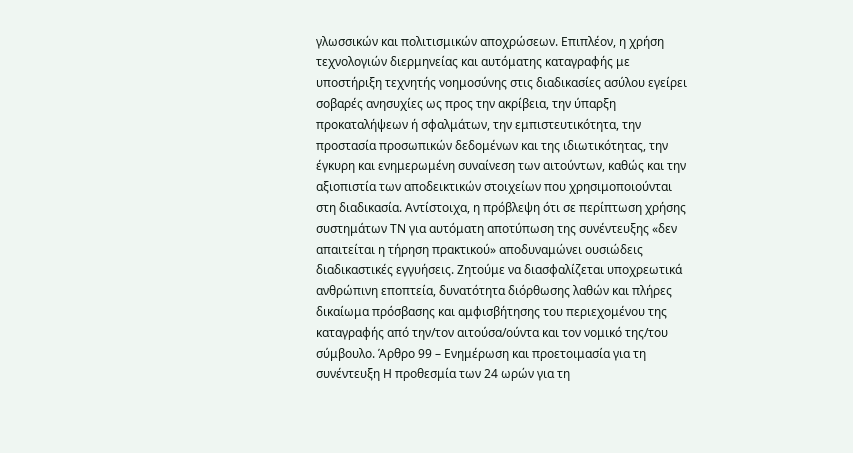γλωσσικών και πολιτισμικών αποχρώσεων. Eπιπλέον, η χρήση τεχνολογιών διερμηνείας και αυτόματης καταγραφής με υποστήριξη τεχνητής νοημοσύνης στις διαδικασίες ασύλου εγείρει σοβαρές ανησυχίες ως προς την ακρίβεια, την ύπαρξη προκαταλήψεων ή σφαλμάτων, την εμπιστευτικότητα, την προστασία προσωπικών δεδομένων και της ιδιωτικότητας, την έγκυρη και ενημερωμένη συναίνεση των αιτούντων, καθώς και την αξιοπιστία των αποδεικτικών στοιχείων που χρησιμοποιούνται στη διαδικασία. Αντίστοιχα, η πρόβλεψη ότι σε περίπτωση χρήσης συστημάτων ΤΝ για αυτόματη αποτύπωση της συνέντευξης «δεν απαιτείται η τήρηση πρακτικού» αποδυναμώνει ουσιώδεις διαδικαστικές εγγυήσεις. Ζητούμε να διασφαλίζεται υποχρεωτικά ανθρώπινη εποπτεία, δυνατότητα διόρθωσης λαθών και πλήρες δικαίωμα πρόσβασης και αμφισβήτησης του περιεχομένου της καταγραφής από την/τον αιτούσα/ούντα και τον νομικό της/του σύμβουλο. Άρθρο 99 – Ενημέρωση και προετοιμασία για τη συνέντευξη Η προθεσμία των 24 ωρών για τη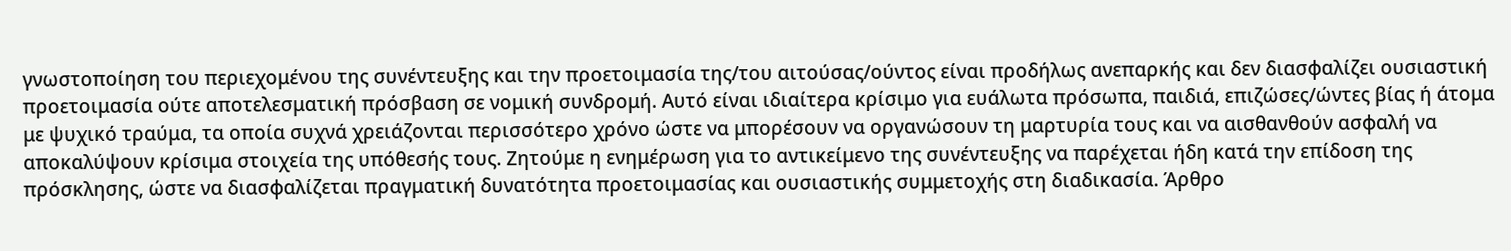γνωστοποίηση του περιεχομένου της συνέντευξης και την προετοιμασία της/του αιτούσας/ούντος είναι προδήλως ανεπαρκής και δεν διασφαλίζει ουσιαστική προετοιμασία ούτε αποτελεσματική πρόσβαση σε νομική συνδρομή. Αυτό είναι ιδιαίτερα κρίσιμο για ευάλωτα πρόσωπα, παιδιά, επιζώσες/ώντες βίας ή άτομα με ψυχικό τραύμα, τα οποία συχνά χρειάζονται περισσότερο χρόνο ώστε να μπορέσουν να οργανώσουν τη μαρτυρία τους και να αισθανθούν ασφαλή να αποκαλύψουν κρίσιμα στοιχεία της υπόθεσής τους. Ζητούμε η ενημέρωση για το αντικείμενο της συνέντευξης να παρέχεται ήδη κατά την επίδοση της πρόσκλησης, ώστε να διασφαλίζεται πραγματική δυνατότητα προετοιμασίας και ουσιαστικής συμμετοχής στη διαδικασία. Άρθρο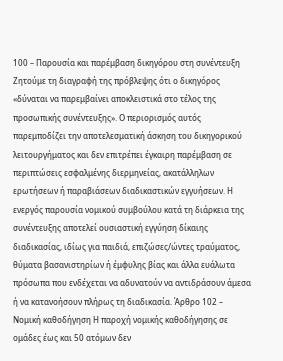100 – Παρουσία και παρέμβαση δικηγόρου στη συνέντευξη Ζητούμε τη διαγραφή της πρόβλεψης ότι ο δικηγόρος «δύναται να παρεμβαίνει αποκλειστικά στο τέλος της προσωπικής συνέντευξης». Ο περιορισμός αυτός παρεμποδίζει την αποτελεσματική άσκηση του δικηγορικού λειτουργήματος και δεν επιτρέπει έγκαιρη παρέμβαση σε περιπτώσεις εσφαλμένης διερμηνείας, ακατάλληλων ερωτήσεων ή παραβιάσεων διαδικαστικών εγγυήσεων. Η ενεργός παρουσία νομικού συμβούλου κατά τη διάρκεια της συνέντευξης αποτελεί ουσιαστική εγγύηση δίκαιης διαδικασίας, ιδίως για παιδιά, επιζώσες/ώντες τραύματος, θύματα βασανιστηρίων ή έμφυλης βίας και άλλα ευάλωτα πρόσωπα που ενδέχεται να αδυνατούν να αντιδράσουν άμεσα ή να κατανοήσουν πλήρως τη διαδικασία. Άρθρο 102 – Νομική καθοδήγηση Η παροχή νομικής καθοδήγησης σε ομάδες έως και 50 ατόμων δεν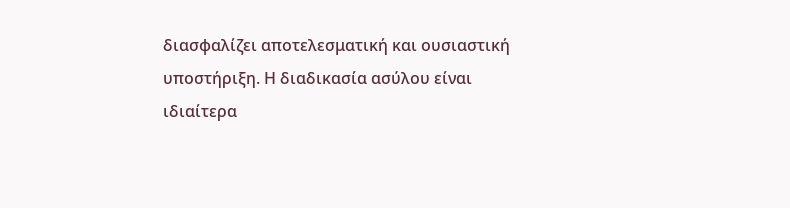διασφαλίζει αποτελεσματική και ουσιαστική υποστήριξη. Η διαδικασία ασύλου είναι ιδιαίτερα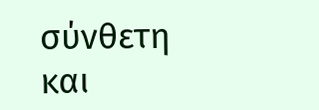σύνθετη και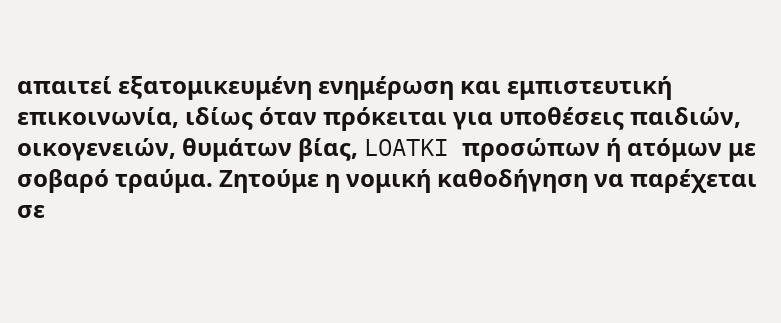απαιτεί εξατομικευμένη ενημέρωση και εμπιστευτική επικοινωνία, ιδίως όταν πρόκειται για υποθέσεις παιδιών, οικογενειών, θυμάτων βίας, LOATKI προσώπων ή ατόμων με σοβαρό τραύμα. Ζητούμε η νομική καθοδήγηση να παρέχεται σε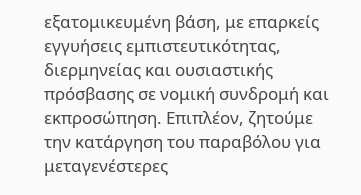εξατομικευμένη βάση, με επαρκείς εγγυήσεις εμπιστευτικότητας, διερμηνείας και ουσιαστικής πρόσβασης σε νομική συνδρομή και εκπροσώπηση. Επιπλέον, ζητούμε την κατάργηση του παραβόλου για μεταγενέστερες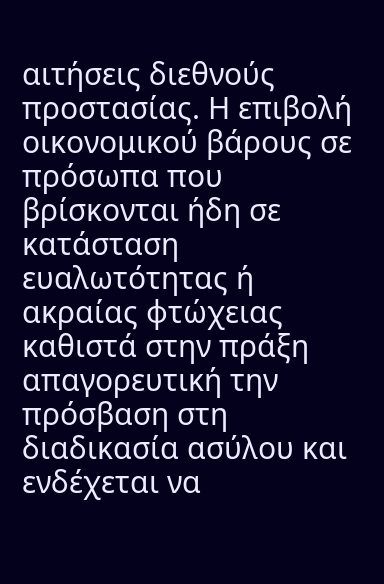αιτήσεις διεθνούς προστασίας. Η επιβολή οικονομικού βάρους σε πρόσωπα που βρίσκονται ήδη σε κατάσταση ευαλωτότητας ή ακραίας φτώχειας καθιστά στην πράξη απαγορευτική την πρόσβαση στη διαδικασία ασύλου και ενδέχεται να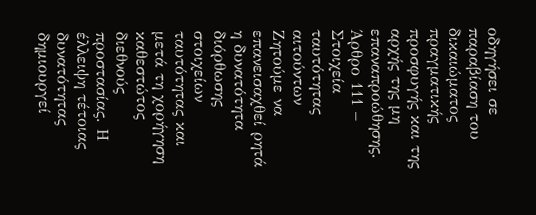οδηγήσει σε παραβίαση του δικαιώματος πραγματικής προσφυγής και της αρχής της μη επαναπροώθησης. Άρθρο 111 – Στοιχεία ταυτότητας αιτούντων Ζητούμε να επανεισαχθεί ρητά η δυνατότητα διόρθωσης στοιχείων ταυτότητας και μετά τη χορήγηση καθεστώτος διεθνούς προστασίας. Η έλλειψη τέτοιας δυνατότητας δημιουργεί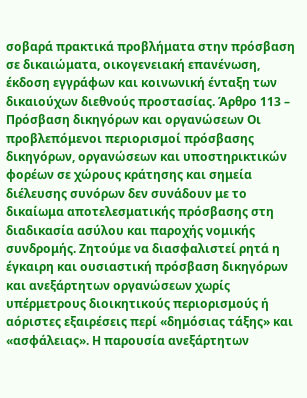σοβαρά πρακτικά προβλήματα στην πρόσβαση σε δικαιώματα, οικογενειακή επανένωση, έκδοση εγγράφων και κοινωνική ένταξη των δικαιούχων διεθνούς προστασίας. Άρθρο 113 – Πρόσβαση δικηγόρων και οργανώσεων Οι προβλεπόμενοι περιορισμοί πρόσβασης δικηγόρων, οργανώσεων και υποστηρικτικών φορέων σε χώρους κράτησης και σημεία διέλευσης συνόρων δεν συνάδουν με το δικαίωμα αποτελεσματικής πρόσβασης στη διαδικασία ασύλου και παροχής νομικής συνδρομής. Ζητούμε να διασφαλιστεί ρητά η έγκαιρη και ουσιαστική πρόσβαση δικηγόρων και ανεξάρτητων οργανώσεων χωρίς υπέρμετρους διοικητικούς περιορισμούς ή αόριστες εξαιρέσεις περί «δημόσιας τάξης» και «ασφάλειας». Η παρουσία ανεξάρτητων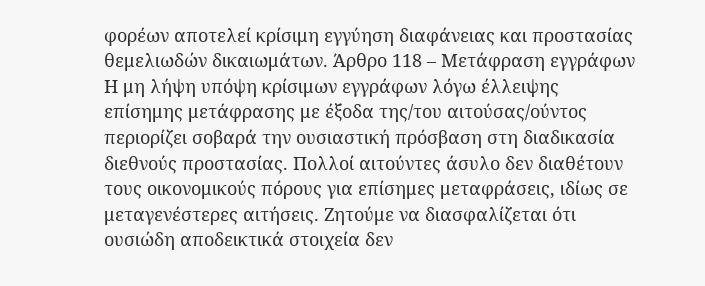φορέων αποτελεί κρίσιμη εγγύηση διαφάνειας και προστασίας θεμελιωδών δικαιωμάτων. Άρθρο 118 – Μετάφραση εγγράφων Η μη λήψη υπόψη κρίσιμων εγγράφων λόγω έλλειψης επίσημης μετάφρασης με έξοδα της/του αιτούσας/ούντος περιορίζει σοβαρά την ουσιαστική πρόσβαση στη διαδικασία διεθνούς προστασίας. Πολλοί αιτούντες άσυλο δεν διαθέτουν τους οικονομικούς πόρους για επίσημες μεταφράσεις, ιδίως σε μεταγενέστερες αιτήσεις. Ζητούμε να διασφαλίζεται ότι ουσιώδη αποδεικτικά στοιχεία δεν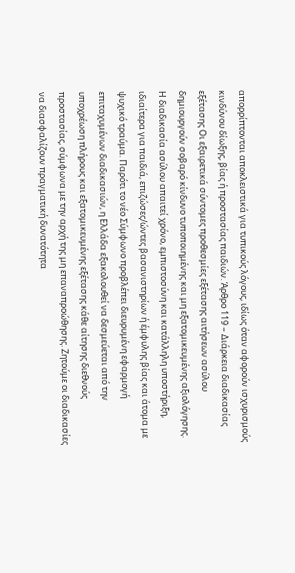απορρίπτονται αποκλειστικά για τυπικούς λόγους, ιδίως όταν αφορούν ισχυρισμούς κινδύνου δίωξης, βίας ή προστασίας παιδιών. Άρθρο 119 – Διάρκεια διαδικασίας εξέτασης Οι εξαιρετικά σύντομες προθεσμίες εξέτασης αιτήσεων ασύλου δημιουργούν σοβαρό κίνδυνο τυποποιημένης και μη εξατομικευμένης αξιολόγησης. Η διαδικασία ασύλου απαιτεί χρόνο, εμπιστοσύνη και κατάλληλη υποστήριξη, ιδιαίτερα για παιδιά, επιζώσες/ώντες βασανιστηρίων ή έμφυλης βίας και άτομα με ψυχικό τραύμα. Παρότι το νέο Σύμφωνο προβλέπει διευρυμένη εφαρμογή επιταχυμένων διαδικασιών, η Ελλάδα εξακολουθεί να δεσμεύεται από την υποχρέωση πλήρους και εξατομικευμένης εξέτασης κάθε αίτησης διεθνούς προστασίας, σύμφωνα με την αρχή της μη επαναπροώθησης. Ζητούμε οι διαδικασίες να διασφαλίζουν πραγματική δυνατότητα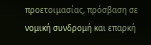προετοιμασίας, πρόσβαση σε νομική συνδρομή και επαρκή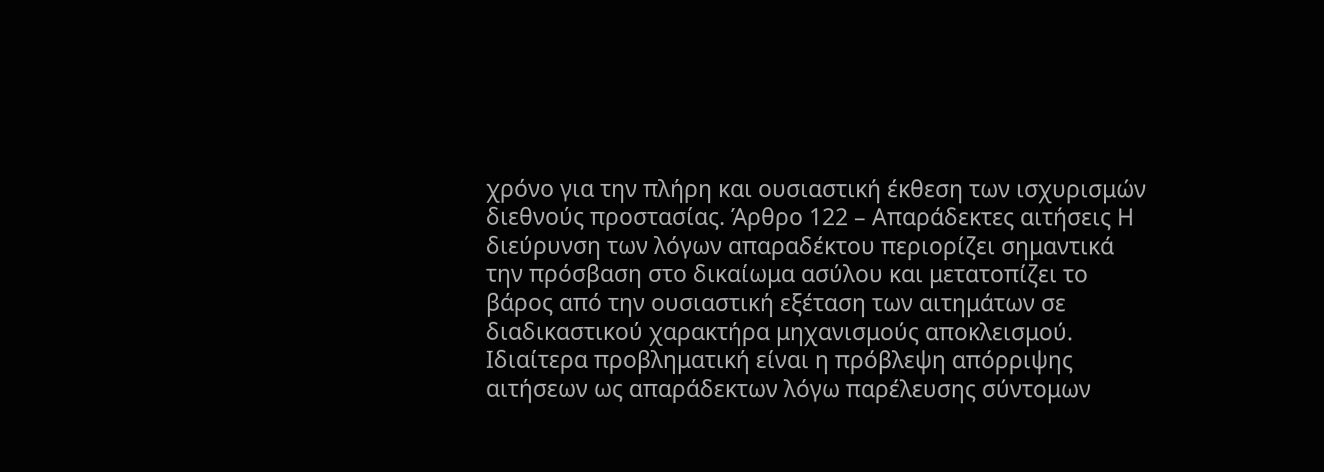χρόνο για την πλήρη και ουσιαστική έκθεση των ισχυρισμών διεθνούς προστασίας. Άρθρο 122 – Απαράδεκτες αιτήσεις Η διεύρυνση των λόγων απαραδέκτου περιορίζει σημαντικά την πρόσβαση στο δικαίωμα ασύλου και μετατοπίζει το βάρος από την ουσιαστική εξέταση των αιτημάτων σε διαδικαστικού χαρακτήρα μηχανισμούς αποκλεισμού. Ιδιαίτερα προβληματική είναι η πρόβλεψη απόρριψης αιτήσεων ως απαράδεκτων λόγω παρέλευσης σύντομων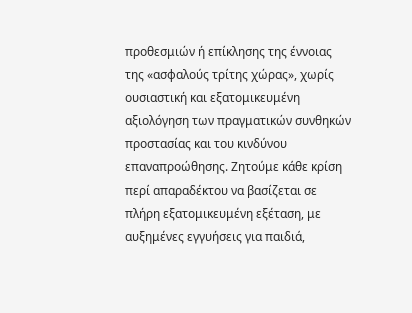προθεσμιών ή επίκλησης της έννοιας της «ασφαλούς τρίτης χώρας», χωρίς ουσιαστική και εξατομικευμένη αξιολόγηση των πραγματικών συνθηκών προστασίας και του κινδύνου επαναπροώθησης. Ζητούμε κάθε κρίση περί απαραδέκτου να βασίζεται σε πλήρη εξατομικευμένη εξέταση, με αυξημένες εγγυήσεις για παιδιά,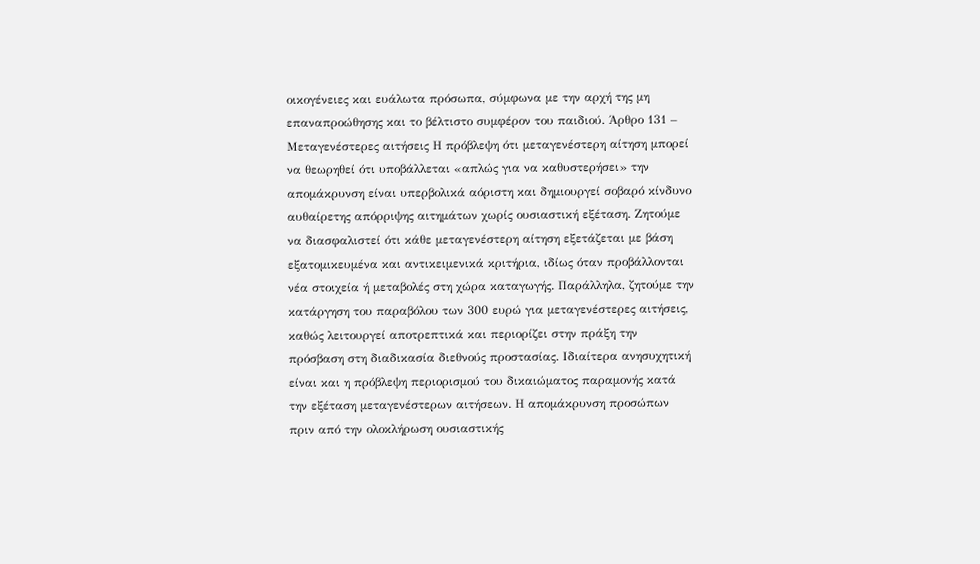οικογένειες και ευάλωτα πρόσωπα, σύμφωνα με την αρχή της μη επαναπροώθησης και το βέλτιστο συμφέρον του παιδιού. Άρθρο 131 – Μεταγενέστερες αιτήσεις Η πρόβλεψη ότι μεταγενέστερη αίτηση μπορεί να θεωρηθεί ότι υποβάλλεται «απλώς για να καθυστερήσει» την απομάκρυνση είναι υπερβολικά αόριστη και δημιουργεί σοβαρό κίνδυνο αυθαίρετης απόρριψης αιτημάτων χωρίς ουσιαστική εξέταση. Ζητούμε να διασφαλιστεί ότι κάθε μεταγενέστερη αίτηση εξετάζεται με βάση εξατομικευμένα και αντικειμενικά κριτήρια, ιδίως όταν προβάλλονται νέα στοιχεία ή μεταβολές στη χώρα καταγωγής. Παράλληλα, ζητούμε την κατάργηση του παραβόλου των 300 ευρώ για μεταγενέστερες αιτήσεις, καθώς λειτουργεί αποτρεπτικά και περιορίζει στην πράξη την πρόσβαση στη διαδικασία διεθνούς προστασίας. Ιδιαίτερα ανησυχητική είναι και η πρόβλεψη περιορισμού του δικαιώματος παραμονής κατά την εξέταση μεταγενέστερων αιτήσεων. Η απομάκρυνση προσώπων πριν από την ολοκλήρωση ουσιαστικής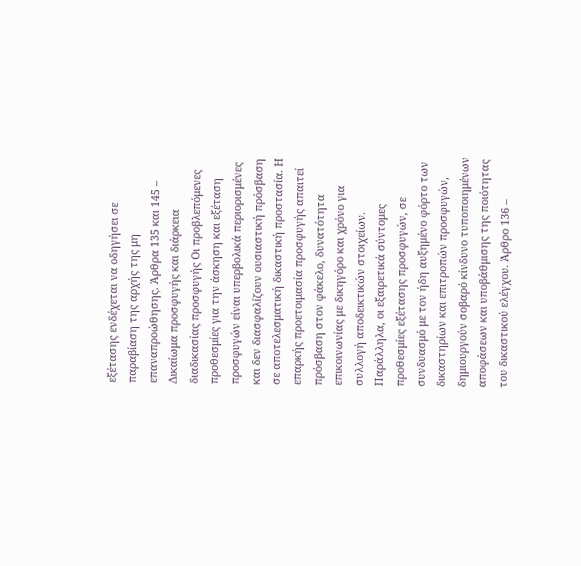εξέτασης ενδέχεται να οδηγήσει σε παραβίαση της αρχής της μη επαναπροώθησης. Άρθρα 135 και 145 – Δικαίωμα προσφυγής και διάρκεια διαδικασίας προσφυγής Οι προβλεπόμενες προθεσμίες για την άσκηση και εξέταση προσφυγών είναι υπερβολικά περιορισμένες και δεν διασφαλίζουν ουσιαστική πρόσβαση σε αποτελεσματική δικαστική προστασία. Η επαρκής προετοιμασία προσφυγής απαιτεί πρόσβαση στον φάκελο, δυνατότητα επικοινωνίας με δικηγόρο και χρόνο για συλλογή αποδεικτικών στοιχείων. Παράλληλα, οι εξαιρετικά σύντομες προθεσμίες εξέτασης προσφυγών, σε συνδυασμό με τον ήδη αυξημένο φόρτο των δικαστηρίων και επιτροπών προσφυγών, δημιουργούν σοβαρό κίνδυνο τυποποιημένων αποφάσεων και υποβάθμισης της ποιότητας του δικαστικού ελέγχου. Άρθρο 136 –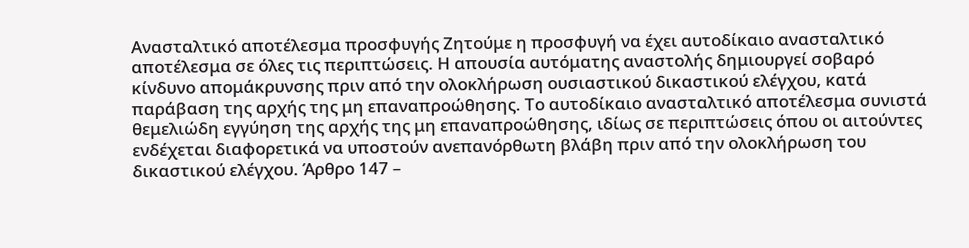Ανασταλτικό αποτέλεσμα προσφυγής Ζητούμε η προσφυγή να έχει αυτοδίκαιο ανασταλτικό αποτέλεσμα σε όλες τις περιπτώσεις. Η απουσία αυτόματης αναστολής δημιουργεί σοβαρό κίνδυνο απομάκρυνσης πριν από την ολοκλήρωση ουσιαστικού δικαστικού ελέγχου, κατά παράβαση της αρχής της μη επαναπροώθησης. Το αυτοδίκαιο ανασταλτικό αποτέλεσμα συνιστά θεμελιώδη εγγύηση της αρχής της μη επαναπροώθησης, ιδίως σε περιπτώσεις όπου οι αιτούντες ενδέχεται διαφορετικά να υποστούν ανεπανόρθωτη βλάβη πριν από την ολοκλήρωση του δικαστικού ελέγχου. Άρθρο 147 –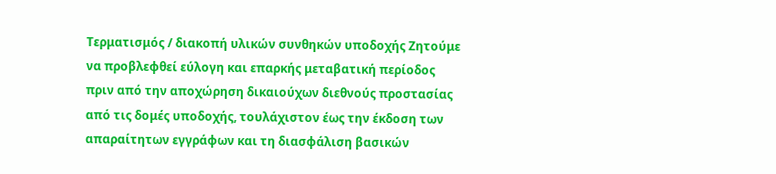Τερματισμός / διακοπή υλικών συνθηκών υποδοχής Ζητούμε να προβλεφθεί εύλογη και επαρκής μεταβατική περίοδος πριν από την αποχώρηση δικαιούχων διεθνούς προστασίας από τις δομές υποδοχής, τουλάχιστον έως την έκδοση των απαραίτητων εγγράφων και τη διασφάλιση βασικών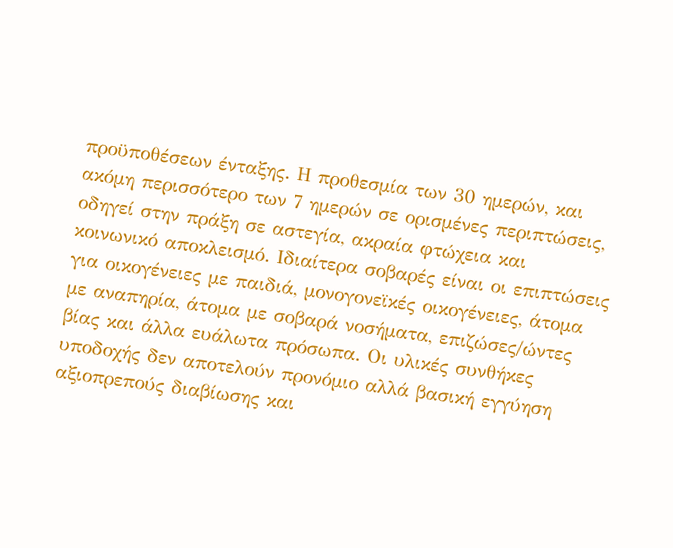προϋποθέσεων ένταξης. Η προθεσμία των 30 ημερών, και ακόμη περισσότερο των 7 ημερών σε ορισμένες περιπτώσεις, οδηγεί στην πράξη σε αστεγία, ακραία φτώχεια και κοινωνικό αποκλεισμό. Ιδιαίτερα σοβαρές είναι οι επιπτώσεις για οικογένειες με παιδιά, μονογονεϊκές οικογένειες, άτομα με αναπηρία, άτομα με σοβαρά νοσήματα, επιζώσες/ώντες βίας και άλλα ευάλωτα πρόσωπα. Οι υλικές συνθήκες υποδοχής δεν αποτελούν προνόμιο αλλά βασική εγγύηση αξιοπρεπούς διαβίωσης και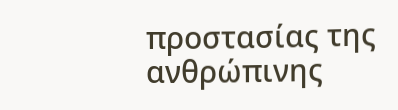προστασίας της ανθρώπινης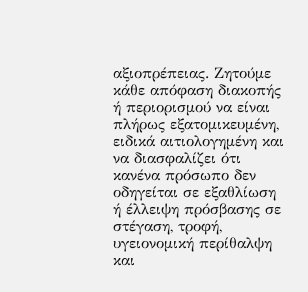αξιοπρέπειας. Ζητούμε κάθε απόφαση διακοπής ή περιορισμού να είναι πλήρως εξατομικευμένη, ειδικά αιτιολογημένη και να διασφαλίζει ότι κανένα πρόσωπο δεν οδηγείται σε εξαθλίωση ή έλλειψη πρόσβασης σε στέγαση, τροφή, υγειονομική περίθαλψη και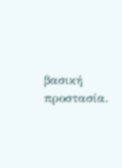βασική προστασία.